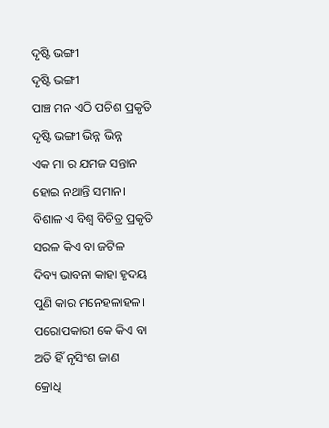ଦୃଷ୍ଟି ଭଙ୍ଗୀ
ଦୃଷ୍ଟି ଭଙ୍ଗୀ
ପାଞ୍ଚ ମନ ଏଠି ପଚିଶ ପ୍ରକୃତି
ଦୃଷ୍ଟି ଭଙ୍ଗୀ ଭିନ୍ନ ଭିନ୍ନ
ଏକ ମା ର ଯମଜ ସନ୍ତାନ
ହୋଇ ନଥାନ୍ତି ସମାନ।
ବିଶାଳ ଏ ବିଶ୍ୱ ବିଚିତ୍ର ପ୍ରକୃତି
ସରଳ କିଏ ବା ଜଟିଳ
ଦିବ୍ୟ ଭାବନା କାହା ହୃଦୟ
ପୁଣି କାର ମନେହଳାହଳ।
ପରୋପକାରୀ କେ କିଏ ବା
ଅତି ହିଁ ନୃସିଂଶ ଜାଣ
କ୍ରୋଧି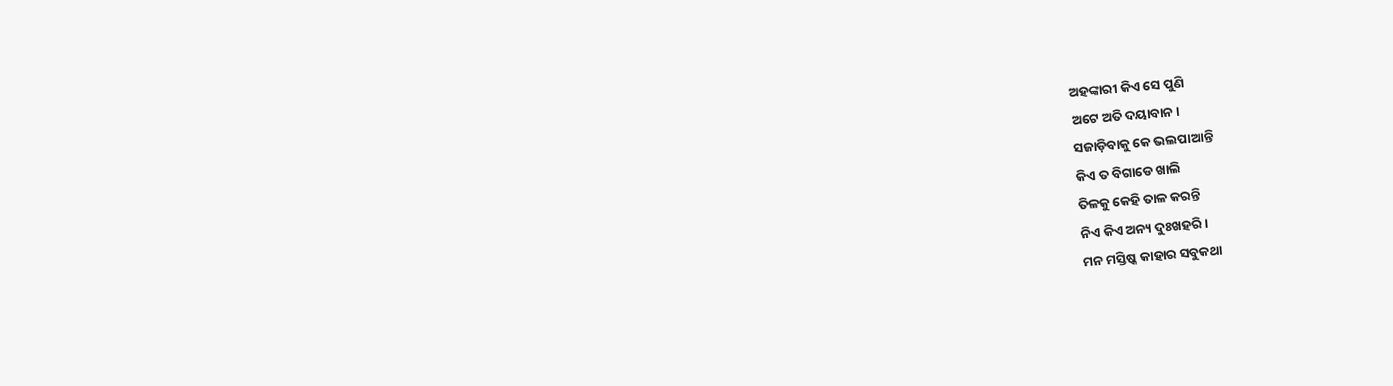ଅହଙ୍କାରୀ କିଏ ସେ ପୁଣି
ଅଟେ ଅତି ଦୟାବାନ।
ସଜାଡ଼ିବାକୁ କେ ଭଲପାଆନ୍ତି
କିଏ ତ ବିଗାଡେ ଖାଲି
ତିଳକୁ କେହି ତାଳ କରନ୍ତି
ନିଏ କିଏ ଅନ୍ୟ ଦୁଃଖହରି।
ମନ ମସ୍ତିଷ୍କ କାହାର ସବୁକଥା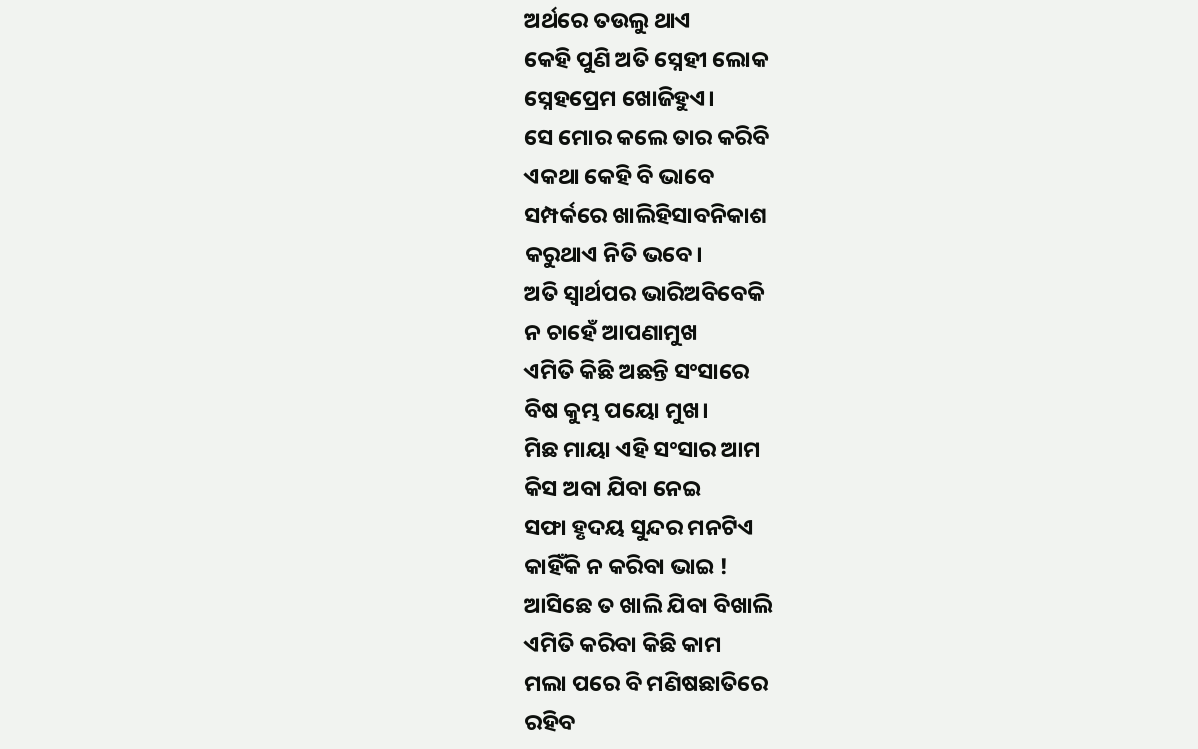ଅର୍ଥରେ ତଉଲୁ ଥାଏ
କେହି ପୁଣି ଅତି ସ୍ନେହୀ ଲୋକ
ସ୍ନେହପ୍ରେମ ଖୋଜିହୁଏ।
ସେ ମୋର କଲେ ତାର କରିବି
ଏକଥା କେହି ବି ଭାବେ
ସମ୍ପର୍କରେ ଖାଲିହିସାବନିକାଶ
କରୁଥାଏ ନିତି ଭବେ।
ଅତି ସ୍ୱାର୍ଥପର ଭାରିଅବିବେକି
ନ ଚାହେଁ ଆପଣାମୁଖ
ଏମିତି କିଛି ଅଛନ୍ତି ସଂସାରେ
ବିଷ କୁମ୍ଭ ପୟୋ ମୁଖ।
ମିଛ ମାୟା ଏହି ସଂସାର ଆମ
କିସ ଅବା ଯିବା ନେଇ
ସଫା ହୃଦୟ ସୁନ୍ଦର ମନଟିଏ
କାହିଁକି ନ କରିବା ଭାଇ !
ଆସିଛେ ତ ଖାଲି ଯିବା ବିଖାଲି
ଏମିତି କରିବା କିଛି କାମ
ମଲା ପରେ ବି ମଣିଷଛାତିରେ
ରହିବ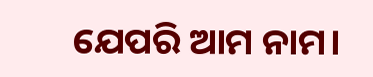ଯେପରି ଆମ ନାମ।